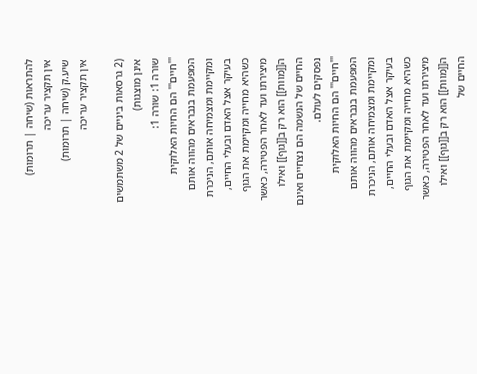להתראות (שיחה | תרומות)
אין תקציר עריכה
שיע.ק (שיחה | תרומות)
אין תקציר עריכה

(2 גרסאות ביניים של 2 משתמשים אינן מוצגות)
שורה 1: שורה 1:
'''חיים''' הם החיות האלוקית המפעמת בנבראים מהווה אותם ומקיימת ומצמיחה אותם, הניכרת בעיקר אצל האדם ובעלי החיים, כשהיא מחייה ומקיימת את הגוף מיצירתו ועד לאחר הפטירה, כאשר ה[[מוות]] הוא רק ב[[גוף]] ואילו החיים של הנשמה הם נצחיים ואינם נפסקים לעולם.
'''חיים''' הם החיות האלוקית המפעמת בנבראים מהווה אותם ומקיימת ומצמיחה אותם, הניכרת בעיקר אצל האדם ובעלי החיים, כשהיא מחייה ומקיימת את הגוף מיצירתו ועד לאחר הפטירה, כאשר ה[[מוות]] הוא רק ב[[גוף]] ואילו החיים של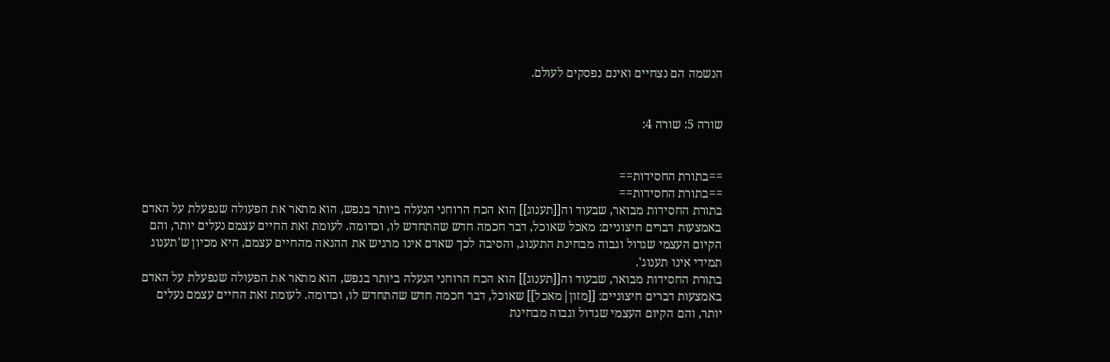הנשמה הם נצחיים ואינם נפסקים לעולם.


שורה 5: שורה 4:


==בתורת החסידות==
==בתורת החסידות==
בתורת החסידות מבואר, שבעוד וה[[תענוג]] הוא הכח הרוחני הנעלה ביותר בנפש, הוא מתאר את הפעולה שנפעלת על האדם באמצעות דברים חיצוניים: מאכל שאוכל, דבר חכמה חדש שהתחדש לו, וכדומה. לעומת זאת החיים עצמם נעלים יותר, והם הקיום העצמי שגדול וגבוה מבחינת התענוג, והסיבה לכך שאדם אינו מרגיש את ההנאה מהחיים עצמם, היא מכיון ש'תענוג תמידי אינו תענוג'.
בתורת החסידות מבואר, שבעוד וה[[תענוג]] הוא הכח הרוחני הנעלה ביותר בנפש, הוא מתאר את הפעולה שנפעלת על האדם באמצעות דברים חיצוניים: [[מזון|מאכל]] שאוכל, דבר חכמה חדש שהתחדש לו, וכדומה. לעומת זאת החיים עצמם נעלים יותר, והם הקיום העצמי שגדול וגבוה מבחינת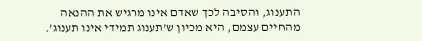התענוג, והסיבה לכך שאדם אינו מרגיש את ההנאה מהחיים עצמם, היא מכיון ש'תענוג תמידי אינו תענוג'.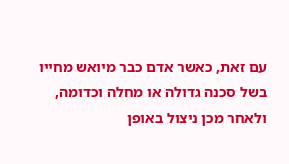עם זאת, כאשר אדם כבר מיואש מחייו בשל סכנה גדולה או מחלה וכדומה, ולאחר מכן ניצול באופן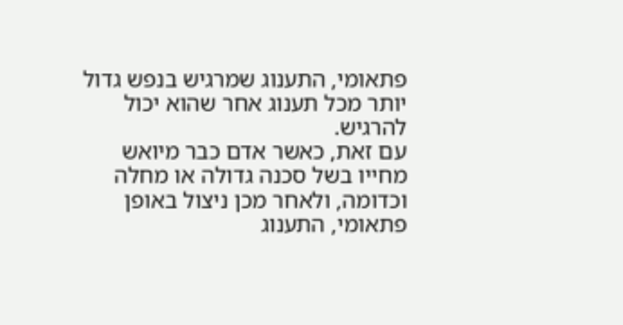פתאומי, התענוג שמרגיש בנפש גדול יותר מכל תענוג אחר שהוא יכול להרגיש.
עם זאת, כאשר אדם כבר מיואש מחייו בשל סכנה גדולה או מחלה וכדומה, ולאחר מכן ניצול באופן פתאומי, התענוג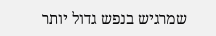שמרגיש בנפש גדול יותר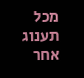מכל תענוג אחר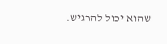שהוא יכול להרגיש.